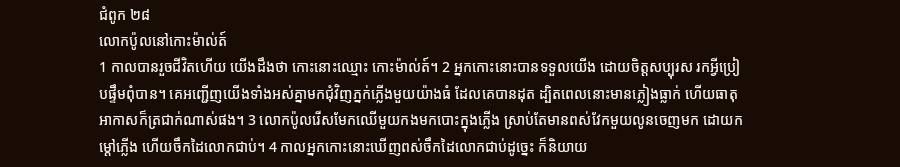ជំពូក ២៨
លោកប៉ូលនៅកោះម៉ាល់ត៍
1 កាលបានរួចជីវិតហើយ យើងដឹងថា កោះនោះឈ្មោះ កោះម៉ាល់ត៍។ 2 អ្នកកោះនោះបានទទួលយើង ដោយចិត្តសប្បុរស រកអ្វីប្រៀបផ្ទឹមពុំបាន។ គេអញ្ជើញយើងទាំងអស់គ្នាមកជុំវិញភ្នក់ភ្លើងមួយយ៉ាងធំ ដែលគេបានដុត ដ្បិតពេលនោះមានភ្លៀងធ្លាក់ ហើយធាតុអាកាសក៏ត្រជាក់ណាស់ផង។ 3 លោកប៉ូលរើសមែកឈើមួយកងមកបោះក្នុងភ្លើង ស្រាប់តែមានពស់វែកមួយលូនចេញមក ដោយកម្ដៅភ្លើង ហើយចឹកដៃលោកជាប់។ 4 កាលអ្នកកោះនោះឃើញពស់ចឹកដៃលោកជាប់ដូច្នេះ ក៏និយាយ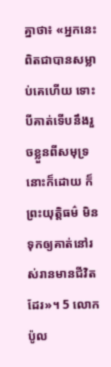គ្នាថា៖ «អ្នកនេះពិតជាបានសម្លាប់គេហើយ ទោះបីគាត់ទើបនឹងរួចខ្លួនពីសមុទ្រនោះក៏ដោយ ក៏ព្រះយុត្តិធម៌ មិនទុកឲ្យគាត់នៅរស់រានមានជីវិតដែរ»។ 5 លោកប៉ូល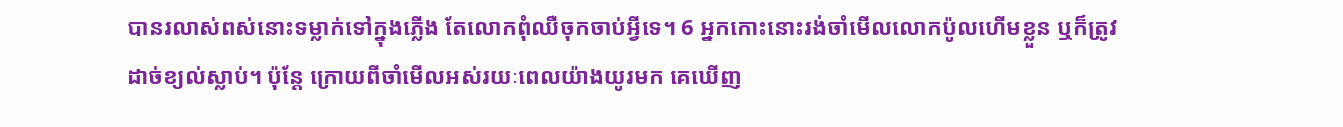បានរលាស់ពស់នោះទម្លាក់ទៅក្នុងភ្លើង តែលោកពុំឈឺចុកចាប់អ្វីទេ។ 6 អ្នកកោះនោះរង់ចាំមើលលោកប៉ូលហើមខ្លួន ឬក៏ត្រូវដាច់ខ្យល់ស្លាប់។ ប៉ុន្តែ ក្រោយពីចាំមើលអស់រយៈពេលយ៉ាងយូរមក គេឃើញ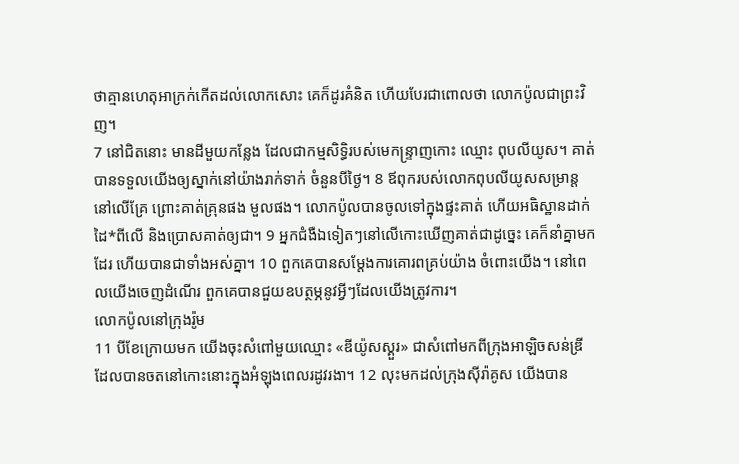ថាគ្មានហេតុអាក្រក់កើតដល់លោកសោះ គេក៏ដូរគំនិត ហើយបែរជាពោលថា លោកប៉ូលជាព្រះវិញ។
7 នៅជិតនោះ មានដីមួយកន្លែង ដែលជាកម្មសិទ្ធិរបស់មេកន្ទ្រាញកោះ ឈ្មោះ ពុបលីយូស។ គាត់បានទទួលយើងឲ្យស្នាក់នៅយ៉ាងរាក់ទាក់ ចំនួនបីថ្ងៃ។ 8 ឪពុករបស់លោកពុបលីយូសសម្រាន្ដនៅលើគ្រែ ព្រោះគាត់គ្រុនផង មួលផង។ លោកប៉ូលបានចូលទៅក្នុងផ្ទះគាត់ ហើយអធិស្ឋានដាក់ដៃ*ពីលើ និងប្រោសគាត់ឲ្យជា។ 9 អ្នកជំងឺឯទៀតៗនៅលើកោះឃើញគាត់ជាដូច្នេះ គេក៏នាំគ្នាមកដែរ ហើយបានជាទាំងអស់គ្នា។ 10 ពួកគេបានសម្ដែងការគោរពគ្រប់យ៉ាង ចំពោះយើង។ នៅពេលយើងចេញដំណើរ ពួកគេបានជួយឧបត្ថម្ភនូវអ្វីៗដែលយើងត្រូវការ។
លោកប៉ូលនៅក្រុងរ៉ូម
11 បីខែក្រោយមក យើងចុះសំពៅមួយឈ្មោះ «ឌីយ៉ូសស្គួរ» ជាសំពៅមកពីក្រុងអាឡិចសន់ឌ្រី ដែលបានចតនៅកោះនោះក្នុងអំឡុងពេលរដូវរងា។ 12 លុះមកដល់ក្រុងស៊ីរ៉ាគូស យើងបាន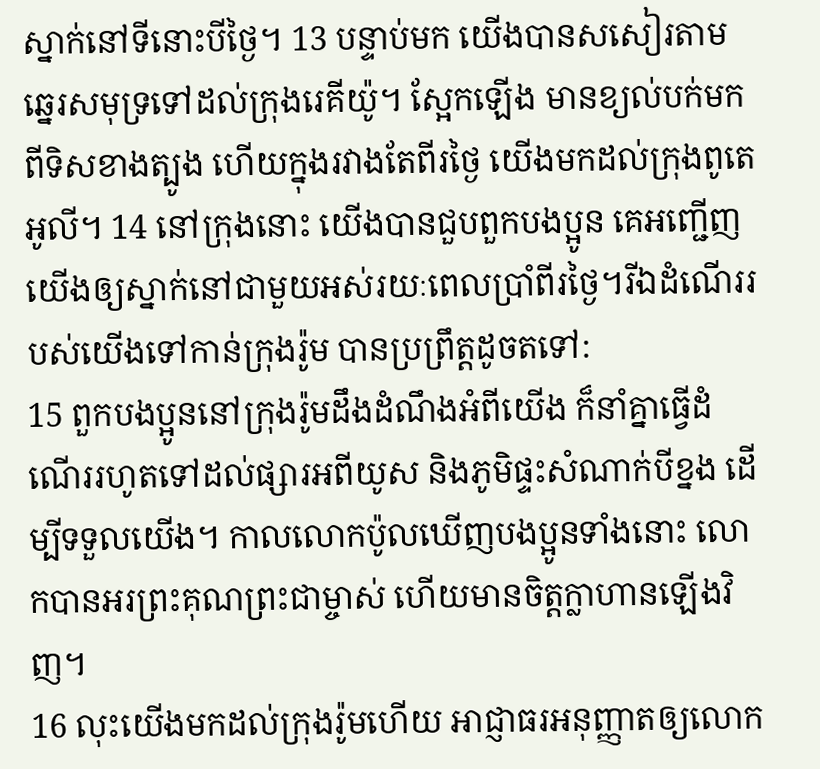ស្នាក់នៅទីនោះបីថ្ងៃ។ 13 បន្ទាប់មក យើងបានសសៀរតាមឆ្នេរសមុទ្រទៅដល់ក្រុងរេគីយ៉ូ។ ស្អែកឡើង មានខ្យល់បក់មកពីទិសខាងត្បូង ហើយក្នុងរវាងតែពីរថ្ងៃ យើងមកដល់ក្រុងពូតេអូលី។ 14 នៅក្រុងនោះ យើងបានជួបពួកបងប្អូន គេអញ្ជើញយើងឲ្យស្នាក់នៅជាមួយអស់រយៈពេលប្រាំពីរថ្ងៃ។រីឯដំណើររបស់យើងទៅកាន់ក្រុងរ៉ូម បានប្រព្រឹត្តដូចតទៅ:
15 ពួកបងប្អូននៅក្រុងរ៉ូមដឹងដំណឹងអំពីយើង ក៏នាំគ្នាធ្វើដំណើររហូតទៅដល់ផ្សារអពីយូស និងភូមិផ្ទះសំណាក់បីខ្នង ដើម្បីទទួលយើង។ កាលលោកប៉ូលឃើញបងប្អូនទាំងនោះ លោកបានអរព្រះគុណព្រះជាម្ចាស់ ហើយមានចិត្តក្លាហានឡើងវិញ។
16 លុះយើងមកដល់ក្រុងរ៉ូមហើយ អាជ្ញាធរអនុញ្ញាតឲ្យលោក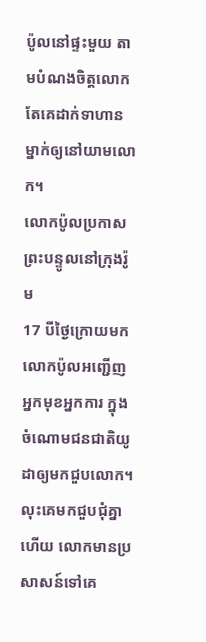ប៉ូលនៅផ្ទះមួយ តាមបំណងចិត្តលោក តែគេដាក់ទាហានម្នាក់ឲ្យនៅយាមលោក។
លោកប៉ូលប្រកាសព្រះបន្ទូលនៅក្រុងរ៉ូម
17 បីថ្ងៃក្រោយមក លោកប៉ូលអញ្ជើញអ្នកមុខអ្នកការ ក្នុងចំណោមជនជាតិយូដាឲ្យមកជួបលោក។ លុះគេមកជួបជុំគ្នាហើយ លោកមានប្រសាសន៍ទៅគេ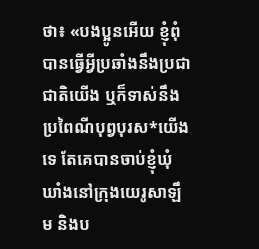ថា៖ «បងប្អូនអើយ ខ្ញុំពុំបានធ្វើអ្វីប្រឆាំងនឹងប្រជាជាតិយើង ឬក៏ទាស់នឹងប្រពៃណីបុព្វបុរស*យើងទេ តែគេបានចាប់ខ្ញុំឃុំឃាំងនៅក្រុងយេរូសាឡឹម និងប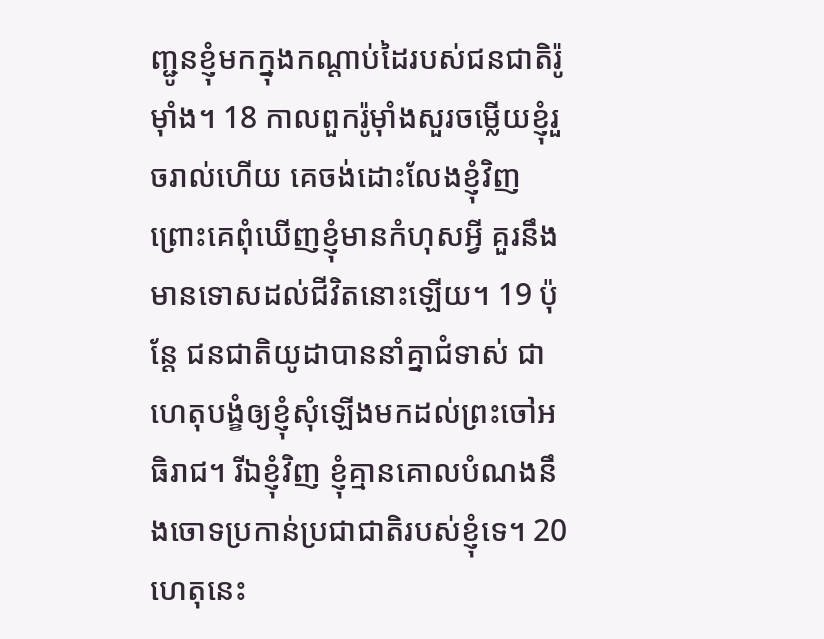ញ្ជូនខ្ញុំមកក្នុងកណ្ដាប់ដៃរបស់ជនជាតិរ៉ូម៉ាំង។ 18 កាលពួករ៉ូម៉ាំងសួរចម្លើយខ្ញុំរួចរាល់ហើយ គេចង់ដោះលែងខ្ញុំវិញ ព្រោះគេពុំឃើញខ្ញុំមានកំហុសអ្វី គួរនឹងមានទោសដល់ជីវិតនោះឡើយ។ 19 ប៉ុន្តែ ជនជាតិយូដាបាននាំគ្នាជំទាស់ ជាហេតុបង្ខំឲ្យខ្ញុំសុំឡើងមកដល់ព្រះចៅអធិរាជ។ រីឯខ្ញុំវិញ ខ្ញុំគ្មានគោលបំណងនឹងចោទប្រកាន់ប្រជាជាតិរបស់ខ្ញុំទេ។ 20 ហេតុនេះ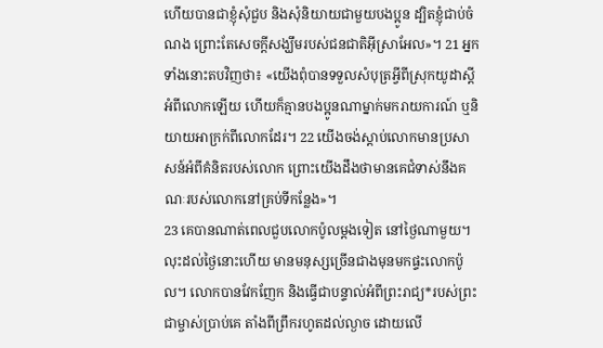ហើយបានជាខ្ញុំសុំជួប និងសុំនិយាយជាមួយបងប្អូន ដ្បិតខ្ញុំជាប់ចំណង ព្រោះតែសេចក្ដីសង្ឃឹមរបស់ជនជាតិអ៊ីស្រាអែល»។ 21 អ្នកទាំងនោះតបវិញថា៖ «យើងពុំបានទទួលសំបុត្រអ្វីពីស្រុកយូដាស្ដីអំពីលោកឡើយ ហើយក៏គ្មានបងប្អូនណាម្នាក់មករាយការណ៍ ឬនិយាយអាក្រក់ពីលោកដែរ។ 22 យើងចង់ស្ដាប់លោកមានប្រសាសន៍អំពីគំនិតរបស់លោក ព្រោះយើងដឹងថាមានគេជំទាស់នឹងគណៈរបស់លោកនៅគ្រប់ទីកន្លែង»។
23 គេបានណាត់ពេលជួបលោកប៉ូលម្ដងទៀត នៅថ្ងៃណាមួយ។ លុះដល់ថ្ងៃនោះហើយ មានមនុស្សច្រើនជាងមុនមកផ្ទះលោកប៉ូល។ លោកបានវែកញែក និងធ្វើជាបន្ទាល់អំពីព្រះរាជ្យ*របស់ព្រះជាម្ចាស់ប្រាប់គេ តាំងពីព្រឹករហូតដល់ល្ងាច ដោយលើ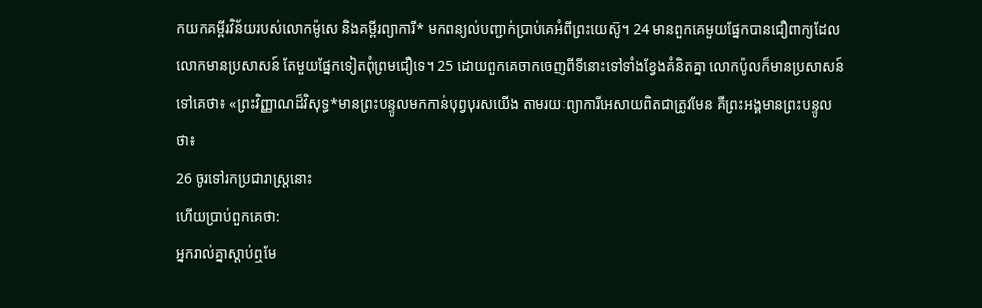កយកគម្ពីរវិន័យរបស់លោកម៉ូសេ និងគម្ពីរព្យាការី* មកពន្យល់បញ្ជាក់ប្រាប់គេអំពីព្រះយេស៊ូ។ 24 មានពួកគេមួយផ្នែកបានជឿពាក្យដែលលោកមានប្រសាសន៍ តែមួយផ្នែកទៀតពុំព្រមជឿទេ។ 25 ដោយពួកគេចាកចេញពីទីនោះទៅទាំងខ្វែងគំនិតគ្នា លោកប៉ូលក៏មានប្រសាសន៍ទៅគេថា៖ «ព្រះវិញ្ញាណដ៏វិសុទ្ធ*មានព្រះបន្ទូលមកកាន់បុព្វបុរសយើង តាមរយៈព្យាការីអេសាយពិតជាត្រូវមែន គឺព្រះអង្គមានព្រះបន្ទូលថា៖
26 ចូរទៅរកប្រជារាស្ដ្រនោះ
ហើយប្រាប់ពួកគេថា:
អ្នករាល់គ្នាស្ដាប់ឮមែ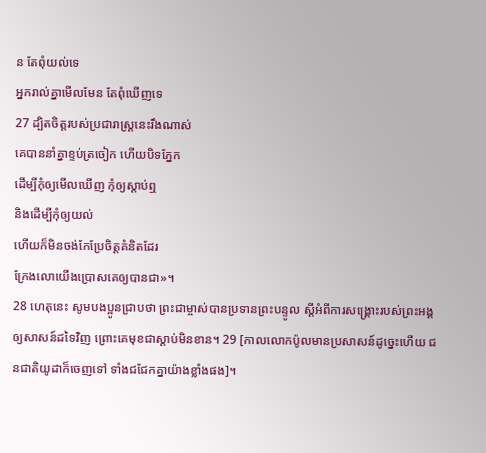ន តែពុំយល់ទេ
អ្នករាល់គ្នាមើលមែន តែពុំឃើញទេ
27 ដ្បិតចិត្តរបស់ប្រជារាស្ដ្រនេះរឹងណាស់
គេបាននាំគ្នាខ្ទប់ត្រចៀក ហើយបិទភ្នែក
ដើម្បីកុំឲ្យមើលឃើញ កុំឲ្យស្ដាប់ឮ
និងដើម្បីកុំឲ្យយល់
ហើយក៏មិនចង់កែប្រែចិត្តគំនិតដែរ
ក្រែងលោយើងប្រោសគេឲ្យបានជា»។
28 ហេតុនេះ សូមបងប្អូនជ្រាបថា ព្រះជាម្ចាស់បានប្រទានព្រះបន្ទូល ស្ដីអំពីការសង្គ្រោះរបស់ព្រះអង្គឲ្យសាសន៍ដទៃវិញ ព្រោះគេមុខជាស្ដាប់មិនខាន។ 29 [កាលលោកប៉ូលមានប្រសាសន៍ដូច្នេះហើយ ជនជាតិយូដាក៏ចេញទៅ ទាំងជជែកគ្នាយ៉ាងខ្លាំងផង]។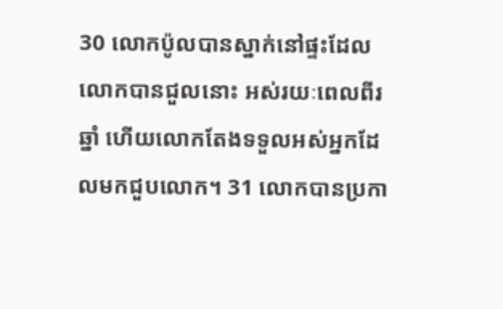30 លោកប៉ូលបានស្នាក់នៅផ្ទះដែលលោកបានជួលនោះ អស់រយៈពេលពីរឆ្នាំ ហើយលោកតែងទទួលអស់អ្នកដែលមកជួបលោក។ 31 លោកបានប្រកា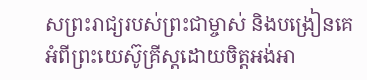សព្រះរាជ្យរបស់ព្រះជាម្ចាស់ និងបង្រៀនគេអំពីព្រះយេស៊ូគ្រីស្ដដោយចិត្តអង់អា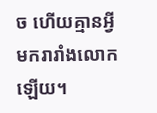ច ហើយគ្មានអ្វីមករារាំងលោកឡើយ។